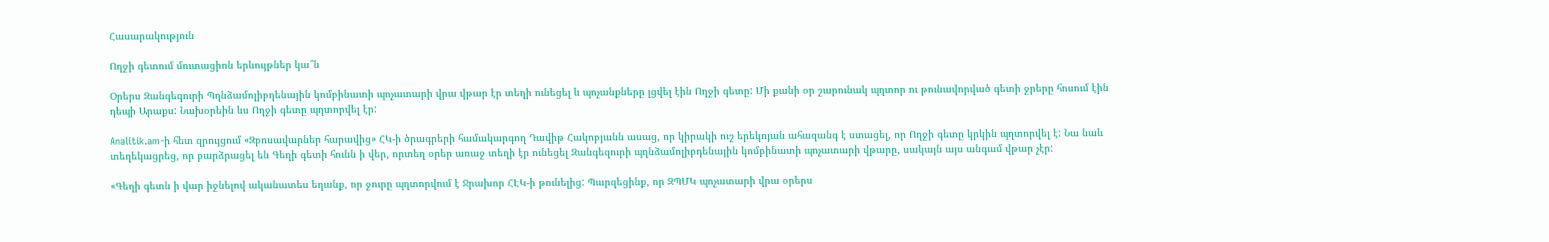Հասարակություն

Ողջի գետում մուտացիոն երևույթներ կա՞ն

Օրերս Զանգեզուրի Պղնձամոլիբդենային կոմբինատի պոչատարի վրա վթար էր տեղի ունեցել և պոչանքները լցվել էին Ողջի գետը: Մի քանի օր շարունակ պղտոր ու թունավորված գետի ջրերը հոսում էին դեպի Արաքս: Նախօրեին ևս Ողջի գետը պղտորվել էր:

Analitik.am-ի հետ զրույցում «Զբոսավարներ հարավից» ՀԿ-ի ծրագրերի համակարգող Դավիթ Հակոբյանն ասաց, որ կիրակի ուշ երեկոյան ահազանգ է ստացել, որ Ողջի գետը կրկին պղտորվել է: Նա նաև տեղեկացրեց, որ բարձրացել են Գեղի գետի հունն ի վեր, որտեղ օրեր առաջ տեղի էր ունեցել Զանգեզուրի պղնձամոլիբդենային կոմբինատի պոչատարի վթարը, սակայն այս անգամ վթար չէր:

«Գեղի գետն ի վար իջնելով ականատես եղանք, որ ջուրը պղտորվում է Ջրախոր ՀԷԿ-ի թունելից: Պարզեցինք, որ ԶՊՄԿ պոչատարի վրա օրերս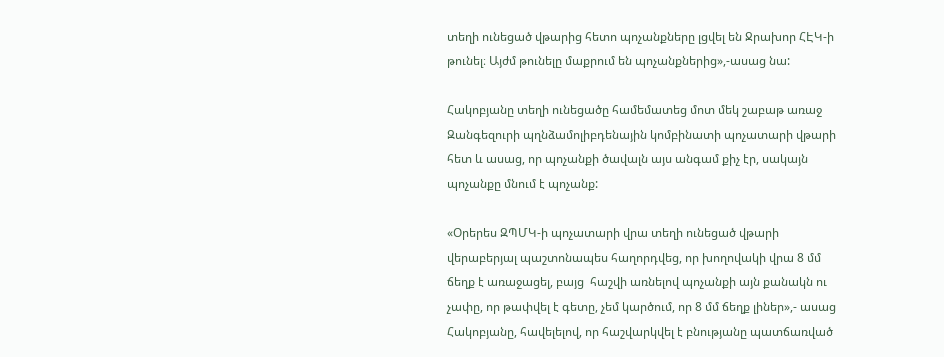տեղի ունեցած վթարից հետո պոչանքները լցվել են Ջրախոր ՀԷԿ-ի թունել։ Այժմ թունելը մաքրում են պոչանքներից»,-ասաց նա:

Հակոբյանը տեղի ունեցածը համեմատեց մոտ մեկ շաբաթ առաջ Զանգեզուրի պղնձամոլիբդենային կոմբինատի պոչատարի վթարի հետ և ասաց, որ պոչանքի ծավալն այս անգամ քիչ էր, սակայն պոչանքը մնում է պոչանք:

«Օրերես ԶՊՄԿ-ի պոչատարի վրա տեղի ունեցած վթարի վերաբերյալ պաշտոնապես հաղորդվեց, որ խողովակի վրա 8 մմ ճեղք է առաջացել, բայց  հաշվի առնելով պոչանքի այն քանակն ու չափը, որ թափվել է գետը, չեմ կարծում, որ 8 մմ ճեղք լիներ»,- ասաց Հակոբյանը, հավելելով, որ հաշվարկվել է բնությանը պատճառված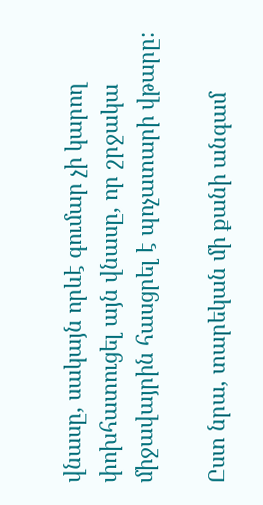վնասը, սակայն որևէ գումար չի կարող փոխհատուցել այն վնասը, որ շրջակա միջավայրին հասցրել է պոչատարի վթարը:

Ըստ նրա, տարեկան մի քանի անգամ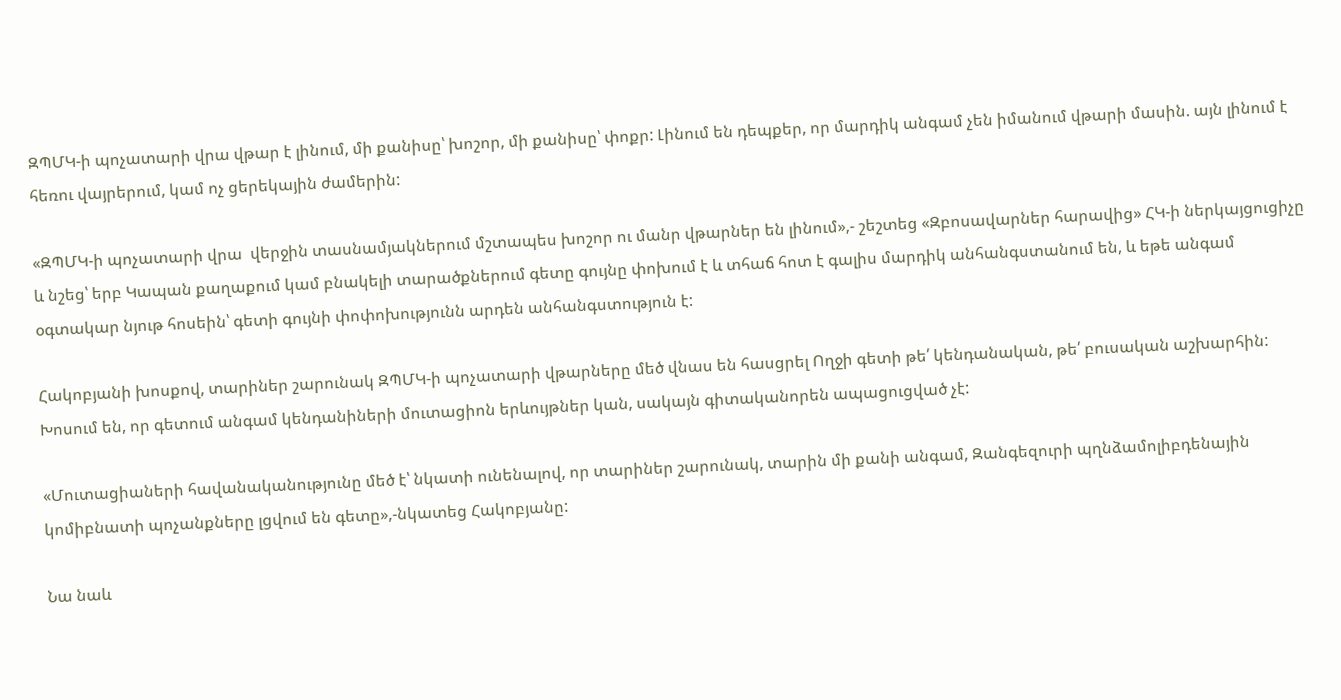ԶՊՄԿ-ի պոչատարի վրա վթար է լինում, մի քանիսը՝ խոշոր, մի քանիսը՝ փոքր: Լինում են դեպքեր, որ մարդիկ անգամ չեն իմանում վթարի մասին. այն լինում է հեռու վայրերում, կամ ոչ ցերեկային ժամերին:

«ԶՊՄԿ-ի պոչատարի վրա  վերջին տասնամյակներում մշտապես խոշոր ու մանր վթարներ են լինում»,- շեշտեց «Զբոսավարներ հարավից» ՀԿ-ի ներկայցուցիչը և նշեց՝ երբ Կապան քաղաքում կամ բնակելի տարածքներում գետը գույնը փոխում է և տհաճ հոտ է գալիս մարդիկ անհանգստանում են, և եթե անգամ օգտակար նյութ հոսեին՝ գետի գույնի փոփոխությունն արդեն անհանգստություն է:

Հակոբյանի խոսքով, տարիներ շարունակ ԶՊՄԿ-ի պոչատարի վթարները մեծ վնաս են հասցրել Ողջի գետի թե՛ կենդանական, թե՛ բուսական աշխարհին: Խոսում են, որ գետում անգամ կենդանիների մուտացիոն երևույթներ կան, սակայն գիտականորեն ապացուցված չէ:

«Մուտացիաների հավանականությունը մեծ է՝ նկատի ունենալով, որ տարիներ շարունակ, տարին մի քանի անգամ, Զանգեզուրի պղնձամոլիբդենային կոմիբնատի պոչանքները լցվում են գետը»,-նկատեց Հակոբյանը:

Նա նաև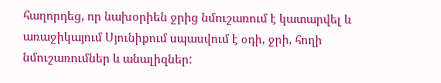հաղորդեց, որ նախօրիեն ջրից նմուշառում է կատարվել և առաջիկայում Սյունիքում սպասվում է օդի, ջրի, հողի նմուշառումներ և անալիզներ: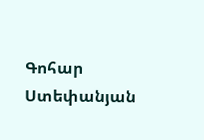Գոհար Ստեփանյան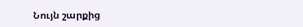Նույն շարքից